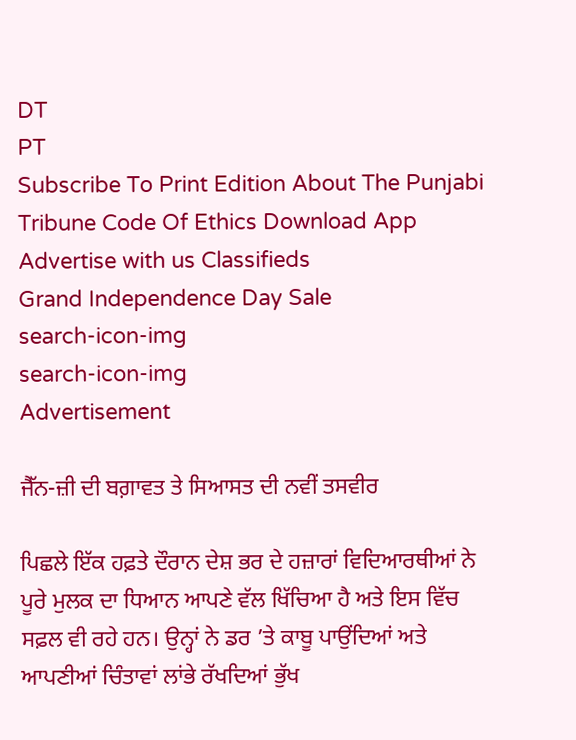DT
PT
Subscribe To Print Edition About The Punjabi Tribune Code Of Ethics Download App Advertise with us Classifieds
Grand Independence Day Sale
search-icon-img
search-icon-img
Advertisement

ਜੈੱਨ-ਜ਼ੀ ਦੀ ਬਗ਼ਾਵਤ ਤੇ ਸਿਆਸਤ ਦੀ ਨਵੀਂ ਤਸਵੀਰ

ਪਿਛਲੇ ਇੱਕ ਹਫ਼ਤੇ ਦੌਰਾਨ ਦੇਸ਼ ਭਰ ਦੇ ਹਜ਼ਾਰਾਂ ਵਿਦਿਆਰਥੀਆਂ ਨੇ ਪੂਰੇ ਮੁਲਕ ਦਾ ਧਿਆਨ ਆਪਣੇ ਵੱਲ ਖਿੱਚਿਆ ਹੈ ਅਤੇ ਇਸ ਵਿੱਚ ਸਫ਼ਲ ਵੀ ਰਹੇ ਹਨ। ਉਨ੍ਹਾਂ ਨੇ ਡਰ ’ਤੇ ਕਾਬੂ ਪਾਉਂਦਿਆਂ ਅਤੇ ਆਪਣੀਆਂ ਚਿੰਤਾਵਾਂ ਲਾਂਭੇ ਰੱਖਦਿਆਂ ਭੁੱਖ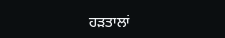ਹੜਤਾਲਾਂ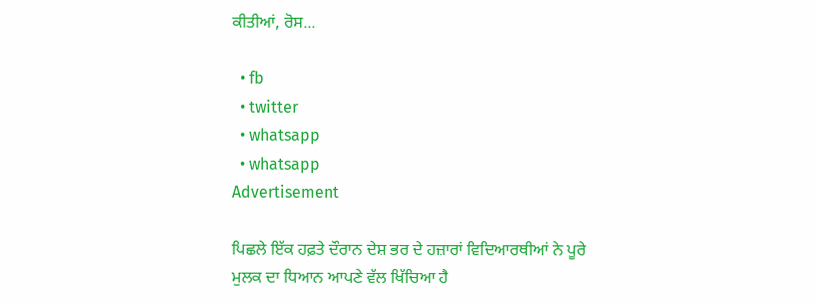ਕੀਤੀਆਂ, ਰੋਸ...

  • fb
  • twitter
  • whatsapp
  • whatsapp
Advertisement

ਪਿਛਲੇ ਇੱਕ ਹਫ਼ਤੇ ਦੌਰਾਨ ਦੇਸ਼ ਭਰ ਦੇ ਹਜ਼ਾਰਾਂ ਵਿਦਿਆਰਥੀਆਂ ਨੇ ਪੂਰੇ ਮੁਲਕ ਦਾ ਧਿਆਨ ਆਪਣੇ ਵੱਲ ਖਿੱਚਿਆ ਹੈ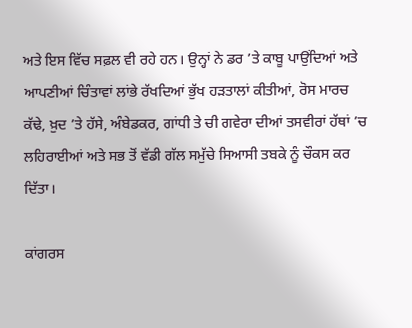ਅਤੇ ਇਸ ਵਿੱਚ ਸਫ਼ਲ ਵੀ ਰਹੇ ਹਨ। ਉਨ੍ਹਾਂ ਨੇ ਡਰ ’ਤੇ ਕਾਬੂ ਪਾਉਂਦਿਆਂ ਅਤੇ ਆਪਣੀਆਂ ਚਿੰਤਾਵਾਂ ਲਾਂਭੇ ਰੱਖਦਿਆਂ ਭੁੱਖ ਹੜਤਾਲਾਂ ਕੀਤੀਆਂ, ਰੋਸ ਮਾਰਚ ਕੱਢੇ, ਖ਼ੁਦ ’ਤੇ ਹੱਸੇ, ਅੰਬੇਡਕਰ, ਗਾਂਧੀ ਤੇ ਚੀ ਗਵੇਰਾ ਦੀਆਂ ਤਸਵੀਰਾਂ ਹੱਥਾਂ ’ਚ ਲਹਿਰਾਈਆਂ ਅਤੇ ਸਭ ਤੋਂ ਵੱਡੀ ਗੱਲ ਸਮੁੱਚੇ ਸਿਆਸੀ ਤਬਕੇ ਨੂੰ ਚੌਕਸ ਕਰ ਦਿੱਤਾ।

ਕਾਂਗਰਸ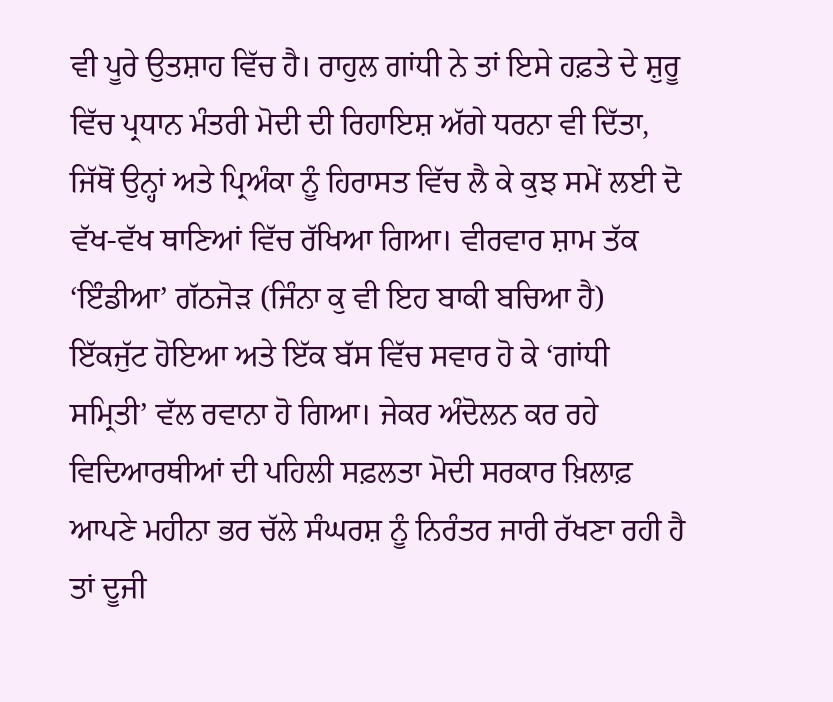ਵੀ ਪੂਰੇ ਉਤਸ਼ਾਹ ਵਿੱਚ ਹੈ। ਰਾਹੁਲ ਗਾਂਧੀ ਨੇ ਤਾਂ ਇਸੇ ਹਫ਼ਤੇ ਦੇ ਸ਼ੁਰੂ ਵਿੱਚ ਪ੍ਰਧਾਨ ਮੰਤਰੀ ਮੋਦੀ ਦੀ ਰਿਹਾਇਸ਼ ਅੱਗੇ ਧਰਨਾ ਵੀ ਦਿੱਤਾ, ਜਿੱਥੋਂ ਉਨ੍ਹਾਂ ਅਤੇ ਪ੍ਰਿਅੰਕਾ ਨੂੰ ਹਿਰਾਸਤ ਵਿੱਚ ਲੈ ਕੇ ਕੁਝ ਸਮੇਂ ਲਈ ਦੋ ਵੱਖ-ਵੱਖ ਥਾਣਿਆਂ ਵਿੱਚ ਰੱਖਿਆ ਗਿਆ। ਵੀਰਵਾਰ ਸ਼ਾਮ ਤੱਕ ‘ਇੰਡੀਆ’ ਗੱਠਜੋੜ (ਜਿੰਨਾ ਕੁ ਵੀ ਇਹ ਬਾਕੀ ਬਚਿਆ ਹੈ) ਇੱਕਜੁੱਟ ਹੋਇਆ ਅਤੇ ਇੱਕ ਬੱਸ ਵਿੱਚ ਸਵਾਰ ਹੋ ਕੇ ‘ਗਾਂਧੀ ਸਮ੍ਰਿਤੀ’ ਵੱਲ ਰਵਾਨਾ ਹੋ ਗਿਆ। ਜੇਕਰ ਅੰਦੋਲਨ ਕਰ ਰਹੇ ਵਿਦਿਆਰਥੀਆਂ ਦੀ ਪਹਿਲੀ ਸਫ਼ਲਤਾ ਮੋਦੀ ਸਰਕਾਰ ਖ਼ਿਲਾਫ਼ ਆਪਣੇ ਮਹੀਨਾ ਭਰ ਚੱਲੇ ਸੰਘਰਸ਼ ਨੂੰ ਨਿਰੰਤਰ ਜਾਰੀ ਰੱਖਣਾ ਰਹੀ ਹੈ ਤਾਂ ਦੂਜੀ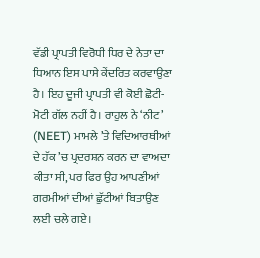ਵੱਡੀ ਪ੍ਰਾਪਤੀ ਵਿਰੋਧੀ ਧਿਰ ਦੇ ਨੇਤਾ ਦਾ ਧਿਆਨ ਇਸ ਪਾਸੇ ਕੇਂਦਰਿਤ ਕਰਵਾਉਣਾ ਹੈ। ਇਹ ਦੂਜੀ ਪ੍ਰਾਪਤੀ ਵੀ ਕੋਈ ਛੋਟੀ-ਮੋਟੀ ਗੱਲ ਨਹੀਂ ਹੈ। ਰਾਹੁਲ ਨੇ ‘ਨੀਟ’ (NEET) ਮਾਮਲੇ ’ਤੇ ਵਿਦਿਆਰਥੀਆਂ ਦੇ ਹੱਕ ’ਚ ਪ੍ਰਦਰਸ਼ਨ ਕਰਨ ਦਾ ਵਾਅਦਾ ਕੀਤਾ ਸੀ, ਪਰ ਫਿਰ ਉਹ ਆਪਣੀਆਂ ਗਰਮੀਆਂ ਦੀਆਂ ਛੁੱਟੀਆਂ ਬਿਤਾਉਣ ਲਈ ਚਲੇ ਗਏ।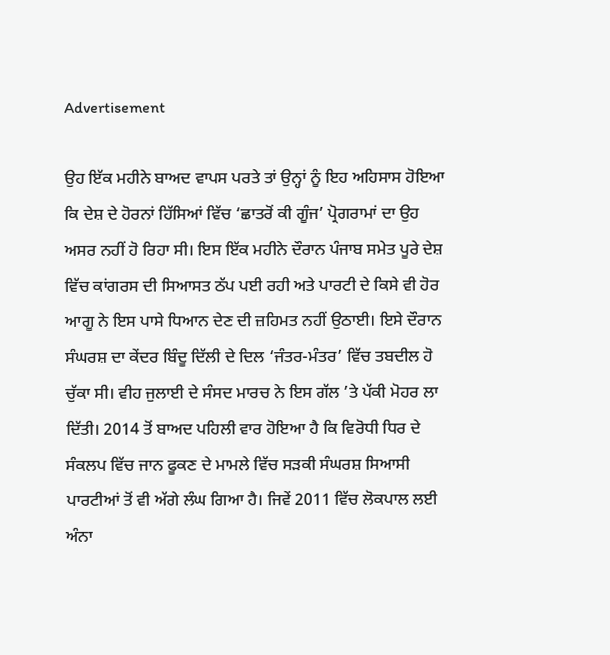Advertisement

ਉਹ ਇੱਕ ਮਹੀਨੇ ਬਾਅਦ ਵਾਪਸ ਪਰਤੇ ਤਾਂ ਉਨ੍ਹਾਂ ਨੂੰ ਇਹ ਅਹਿਸਾਸ ਹੋਇਆ ਕਿ ਦੇਸ਼ ਦੇ ਹੋਰਨਾਂ ਹਿੱਸਿਆਂ ਵਿੱਚ ‘ਛਾਤਰੋਂ ਕੀ ਗੂੰਜ’ ਪ੍ਰੋਗਰਾਮਾਂ ਦਾ ਉਹ ਅਸਰ ਨਹੀਂ ਹੋ ਰਿਹਾ ਸੀ। ਇਸ ਇੱਕ ਮਹੀਨੇ ਦੌਰਾਨ ਪੰਜਾਬ ਸਮੇਤ ਪੂਰੇ ਦੇਸ਼ ਵਿੱਚ ਕਾਂਗਰਸ ਦੀ ਸਿਆਸਤ ਠੱਪ ਪਈ ਰਹੀ ਅਤੇ ਪਾਰਟੀ ਦੇ ਕਿਸੇ ਵੀ ਹੋਰ ਆਗੂ ਨੇ ਇਸ ਪਾਸੇ ਧਿਆਨ ਦੇਣ ਦੀ ਜ਼ਹਿਮਤ ਨਹੀਂ ਉਠਾਈ। ਇਸੇ ਦੌਰਾਨ ਸੰਘਰਸ਼ ਦਾ ਕੇਂਦਰ ਬਿੰਦੂ ਦਿੱਲੀ ਦੇ ਦਿਲ ‘ਜੰਤਰ-ਮੰਤਰ’ ਵਿੱਚ ਤਬਦੀਲ ਹੋ ਚੁੱਕਾ ਸੀ। ਵੀਹ ਜੁਲਾਈ ਦੇ ਸੰਸਦ ਮਾਰਚ ਨੇ ਇਸ ਗੱਲ ’ਤੇ ਪੱਕੀ ਮੋਹਰ ਲਾ ਦਿੱਤੀ। 2014 ਤੋਂ ਬਾਅਦ ਪਹਿਲੀ ਵਾਰ ਹੋਇਆ ਹੈ ਕਿ ਵਿਰੋਧੀ ਧਿਰ ਦੇ ਸੰਕਲਪ ਵਿੱਚ ਜਾਨ ਫੂਕਣ ਦੇ ਮਾਮਲੇ ਵਿੱਚ ਸੜਕੀ ਸੰਘਰਸ਼ ਸਿਆਸੀ ਪਾਰਟੀਆਂ ਤੋਂ ਵੀ ਅੱਗੇ ਲੰਘ ਗਿਆ ਹੈ। ਜਿਵੇਂ 2011 ਵਿੱਚ ਲੋਕਪਾਲ ਲਈ ਅੰਨਾ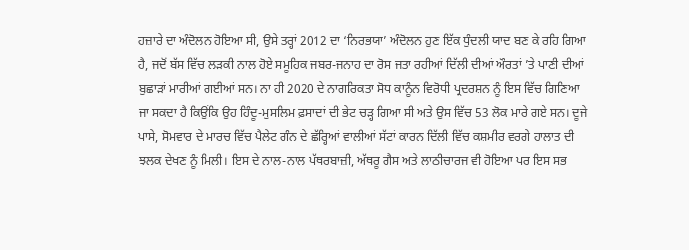ਹਜ਼ਾਰੇ ਦਾ ਅੰਦੋਲਨ ਹੋਇਆ ਸੀ, ਉਸੇ ਤਰ੍ਹਾਂ 2012 ਦਾ ‘ਨਿਰਭਯਾ’ ਅੰਦੋਲਨ ਹੁਣ ਇੱਕ ਧੁੰਦਲੀ ਯਾਦ ਬਣ ਕੇ ਰਹਿ ਗਿਆ ਹੈ, ਜਦੋਂ ਬੱਸ ਵਿੱਚ ਲੜਕੀ ਨਾਲ ਹੋਏ ਸਮੂਹਿਕ ਜਬਰ-ਜਨਾਹ ਦਾ ਰੋਸ ਜਤਾ ਰਹੀਆਂ ਦਿੱਲੀ ਦੀਆਂ ਔਰਤਾਂ ’ਤੇ ਪਾਣੀ ਦੀਆਂ ਬੁਛਾੜਾਂ ਮਾਰੀਆਂ ਗਈਆਂ ਸਨ। ਨਾ ਹੀ 2020 ਦੇ ਨਾਗਰਿਕਤਾ ਸੋਧ ਕਾਨੂੰਨ ਵਿਰੋਧੀ ਪ੍ਰਦਰਸ਼ਨ ਨੂੰ ਇਸ ਵਿੱਚ ਗਿਣਿਆ ਜਾ ਸਕਦਾ ਹੈ ਕਿਉਂਕਿ ਉਹ ਹਿੰਦੂ-ਮੁਸਲਿਮ ਫ਼ਸਾਦਾਂ ਦੀ ਭੇਟ ਚੜ੍ਹ ਗਿਆ ਸੀ ਅਤੇ ਉਸ ਵਿੱਚ 53 ਲੋਕ ਮਾਰੇ ਗਏ ਸਨ। ਦੂਜੇ ਪਾਸੇ, ਸੋਮਵਾਰ ਦੇ ਮਾਰਚ ਵਿੱਚ ਪੈਲੇਟ ਗੰਨ ਦੇ ਛੱਰ੍ਹਿਆਂ ਵਾਲੀਆਂ ਸੱਟਾਂ ਕਾਰਨ ਦਿੱਲੀ ਵਿੱਚ ਕਸ਼ਮੀਰ ਵਰਗੇ ਹਾਲਾਤ ਦੀ ਝਲਕ ਦੇਖਣ ਨੂੰ ਮਿਲੀ। ਇਸ ਦੇ ਨਾਲ-ਨਾਲ ਪੱਥਰਬਾਜ਼ੀ, ਅੱਥਰੂ ਗੈਸ ਅਤੇ ਲਾਠੀਚਾਰਜ ਵੀ ਹੋਇਆ ਪਰ ਇਸ ਸਭ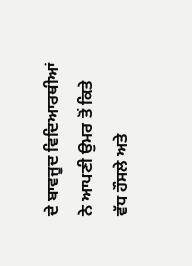ਦੇ ਬਾਵਜੂਦ ਵਿਦਿਆਰਥੀਆਂ ਨੇ ਆਪਣੀ ਉਮਰ ਤੋਂ ਕਿਤੇ ਵੱਧ ਹੌਸਲੇ ਅਤੇ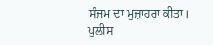ਸੰਜਮ ਦਾ ਮੁਜ਼ਾਹਰਾ ਕੀਤਾ। ਪੁਲੀਸ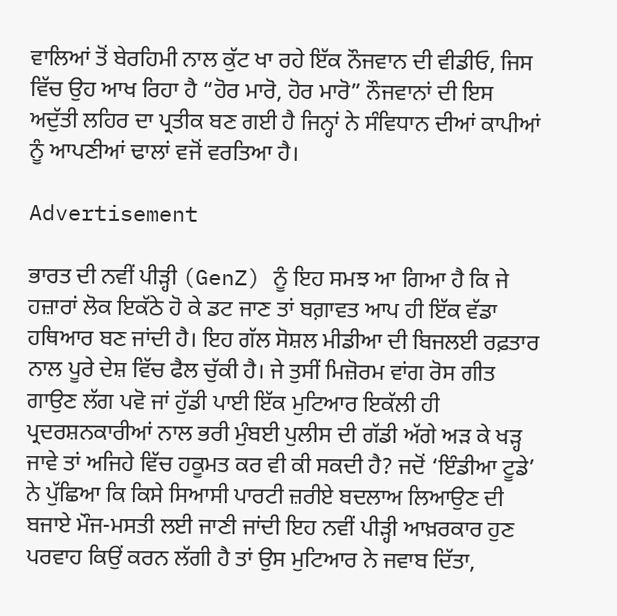ਵਾਲਿਆਂ ਤੋਂ ਬੇਰਹਿਮੀ ਨਾਲ ਕੁੱਟ ਖਾ ਰਹੇ ਇੱਕ ਨੌਜਵਾਨ ਦੀ ਵੀਡੀਓ, ਜਿਸ ਵਿੱਚ ਉਹ ਆਖ ਰਿਹਾ ਹੈ “ਹੋਰ ਮਾਰੋ, ਹੋਰ ਮਾਰੋ” ਨੌਜਵਾਨਾਂ ਦੀ ਇਸ ਅਦੁੱਤੀ ਲਹਿਰ ਦਾ ਪ੍ਰਤੀਕ ਬਣ ਗਈ ਹੈ ਜਿਨ੍ਹਾਂ ਨੇ ਸੰਵਿਧਾਨ ਦੀਆਂ ਕਾਪੀਆਂ ਨੂੰ ਆਪਣੀਆਂ ਢਾਲਾਂ ਵਜੋਂ ਵਰਤਿਆ ਹੈ।

Advertisement

ਭਾਰਤ ਦੀ ਨਵੀਂ ਪੀੜ੍ਹੀ (GenZ) ਨੂੰ ਇਹ ਸਮਝ ਆ ਗਿਆ ਹੈ ਕਿ ਜੇ ਹਜ਼ਾਰਾਂ ਲੋਕ ਇਕੱਠੇ ਹੋ ਕੇ ਡਟ ਜਾਣ ਤਾਂ ਬਗ਼ਾਵਤ ਆਪ ਹੀ ਇੱਕ ਵੱਡਾ ਹਥਿਆਰ ਬਣ ਜਾਂਦੀ ਹੈ। ਇਹ ਗੱਲ ਸੋਸ਼ਲ ਮੀਡੀਆ ਦੀ ਬਿਜਲਈ ਰਫ਼ਤਾਰ ਨਾਲ ਪੂਰੇ ਦੇਸ਼ ਵਿੱਚ ਫੈਲ ਚੁੱਕੀ ਹੈ। ਜੇ ਤੁਸੀਂ ਮਿਜ਼ੋਰਮ ਵਾਂਗ ਰੋਸ ਗੀਤ ਗਾਉਣ ਲੱਗ ਪਵੋ ਜਾਂ ਹੁੱਡੀ ਪਾਈ ਇੱਕ ਮੁਟਿਆਰ ਇਕੱਲੀ ਹੀ ਪ੍ਰਦਰਸ਼ਨਕਾਰੀਆਂ ਨਾਲ ਭਰੀ ਮੁੰਬਈ ਪੁਲੀਸ ਦੀ ਗੱਡੀ ਅੱਗੇ ਅੜ ਕੇ ਖੜ੍ਹ ਜਾਵੇ ਤਾਂ ਅਜਿਹੇ ਵਿੱਚ ਹਕੂਮਤ ਕਰ ਵੀ ਕੀ ਸਕਦੀ ਹੈ? ਜਦੋਂ ‘ਇੰਡੀਆ ਟੂਡੇ’ ਨੇ ਪੁੱਛਿਆ ਕਿ ਕਿਸੇ ਸਿਆਸੀ ਪਾਰਟੀ ਜ਼ਰੀਏ ਬਦਲਾਅ ਲਿਆਉਣ ਦੀ ਬਜਾਏ ਮੌਜ-ਮਸਤੀ ਲਈ ਜਾਣੀ ਜਾਂਦੀ ਇਹ ਨਵੀਂ ਪੀੜ੍ਹੀ ਆਖ਼ਰਕਾਰ ਹੁਣ ਪਰਵਾਹ ਕਿਉਂ ਕਰਨ ਲੱਗੀ ਹੈ ਤਾਂ ਉਸ ਮੁਟਿਆਰ ਨੇ ਜਵਾਬ ਦਿੱਤਾ,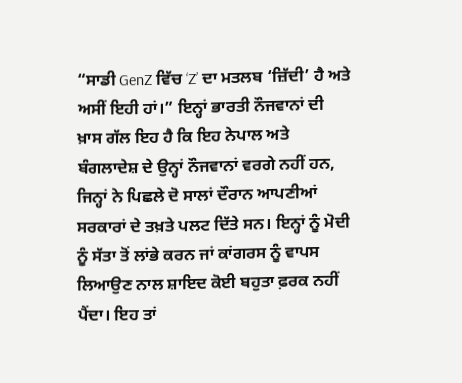“ਸਾਡੀ GenZ ਵਿੱਚ ‘Z’ ਦਾ ਮਤਲਬ ‘ਜ਼ਿੱਦੀ’ ਹੈ ਅਤੇ ਅਸੀਂ ਇਹੀ ਹਾਂ।” ਇਨ੍ਹਾਂ ਭਾਰਤੀ ਨੌਜਵਾਨਾਂ ਦੀ ਖ਼ਾਸ ਗੱਲ ਇਹ ਹੈ ਕਿ ਇਹ ਨੇਪਾਲ ਅਤੇ ਬੰਗਲਾਦੇਸ਼ ਦੇ ਉਨ੍ਹਾਂ ਨੌਜਵਾਨਾਂ ਵਰਗੇ ਨਹੀਂ ਹਨ, ਜਿਨ੍ਹਾਂ ਨੇ ਪਿਛਲੇ ਦੋ ਸਾਲਾਂ ਦੌਰਾਨ ਆਪਣੀਆਂ ਸਰਕਾਰਾਂ ਦੇ ਤਖ਼ਤੇ ਪਲਟ ਦਿੱਤੇ ਸਨ। ਇਨ੍ਹਾਂ ਨੂੰ ਮੋਦੀ ਨੂੰ ਸੱਤਾ ਤੋਂ ਲਾਂਭੇ ਕਰਨ ਜਾਂ ਕਾਂਗਰਸ ਨੂੰ ਵਾਪਸ ਲਿਆਉਣ ਨਾਲ ਸ਼ਾਇਦ ਕੋਈ ਬਹੁਤਾ ਫ਼ਰਕ ਨਹੀਂ ਪੈਂਦਾ। ਇਹ ਤਾਂ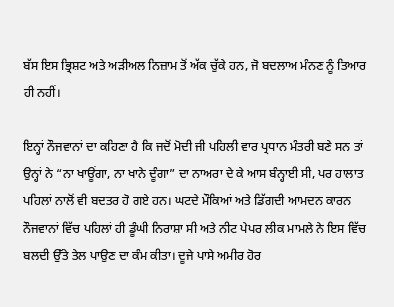ਬੱਸ ਇਸ ਭ੍ਰਿਸ਼ਟ ਅਤੇ ਅੜੀਅਲ ਨਿਜ਼ਾਮ ਤੋਂ ਅੱਕ ਚੁੱਕੇ ਹਨ, ਜੋ ਬਦਲਾਅ ਮੰਨਣ ਨੂੰ ਤਿਆਰ ਹੀ ਨਹੀਂ।

ਇਨ੍ਹਾਂ ਨੌਜਵਾਨਾਂ ਦਾ ਕਹਿਣਾ ਹੈ ਕਿ ਜਦੋਂ ਮੋਦੀ ਜੀ ਪਹਿਲੀ ਵਾਰ ਪ੍ਰਧਾਨ ਮੰਤਰੀ ਬਣੇ ਸਨ ਤਾਂ ਉਨ੍ਹਾਂ ਨੇ “ਨਾ ਖਾਊਂਗਾ, ਨਾ ਖਾਨੇ ਦੂੰਗਾ” ਦਾ ਨਾਅਰਾ ਦੇ ਕੇ ਆਸ ਬੰਨ੍ਹਾਈ ਸੀ, ਪਰ ਹਾਲਾਤ ਪਹਿਲਾਂ ਨਾਲੋਂ ਵੀ ਬਦਤਰ ਹੋ ਗਏ ਹਨ। ਘਟਦੇ ਮੌਕਿਆਂ ਅਤੇ ਡਿੱਗਦੀ ਆਮਦਨ ਕਾਰਨ ਨੌਜਵਾਨਾਂ ਵਿੱਚ ਪਹਿਲਾਂ ਹੀ ਡੂੰਘੀ ਨਿਰਾਸ਼ਾ ਸੀ ਅਤੇ ਨੀਟ ਪੇਪਰ ਲੀਕ ਮਾਮਲੇ ਨੇ ਇਸ ਵਿੱਚ ਬਲਦੀ ਉੱਤੇ ਤੇਲ ਪਾਉਣ ਦਾ ਕੰਮ ਕੀਤਾ। ਦੂਜੇ ਪਾਸੇ ਅਮੀਰ ਹੋਰ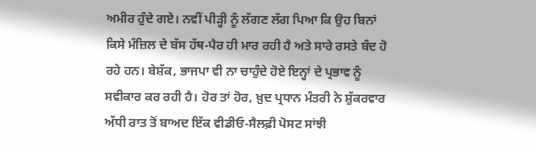ਅਮੀਰ ਹੁੰਦੇ ਗਏ। ਨਵੀਂ ਪੀੜ੍ਹੀ ਨੂੰ ਲੱਗਣ ਲੱਗ ਪਿਆ ਕਿ ਉਹ ਬਿਨਾਂ ਕਿਸੇ ਮੰਜ਼ਿਲ ਦੇ ਬੱਸ ਹੱਥ-ਪੈਰ ਹੀ ਮਾਰ ਰਹੀ ਹੈ ਅਤੇ ਸਾਰੇ ਰਸਤੇ ਬੰਦ ਹੋ ਰਹੇ ਹਨ। ਬੇਸ਼ੱਕ, ਭਾਜਪਾ ਵੀ ਨਾ ਚਾਹੁੰਦੇ ਹੋਏ ਇਨ੍ਹਾਂ ਦੇ ਪ੍ਰਭਾਵ ਨੂੰ ਸਵੀਕਾਰ ਕਰ ਰਹੀ ਹੈ। ਹੋਰ ਤਾਂ ਹੋਰ, ਖ਼ੁਦ ਪ੍ਰਧਾਨ ਮੰਤਰੀ ਨੇ ਸ਼ੁੱਕਰਵਾਰ ਅੱਧੀ ਰਾਤ ਤੋਂ ਬਾਅਦ ਇੱਕ ਵੀਡੀਓ-ਸੈਲਫ਼ੀ ਪੋਸਟ ਸਾਂਝੀ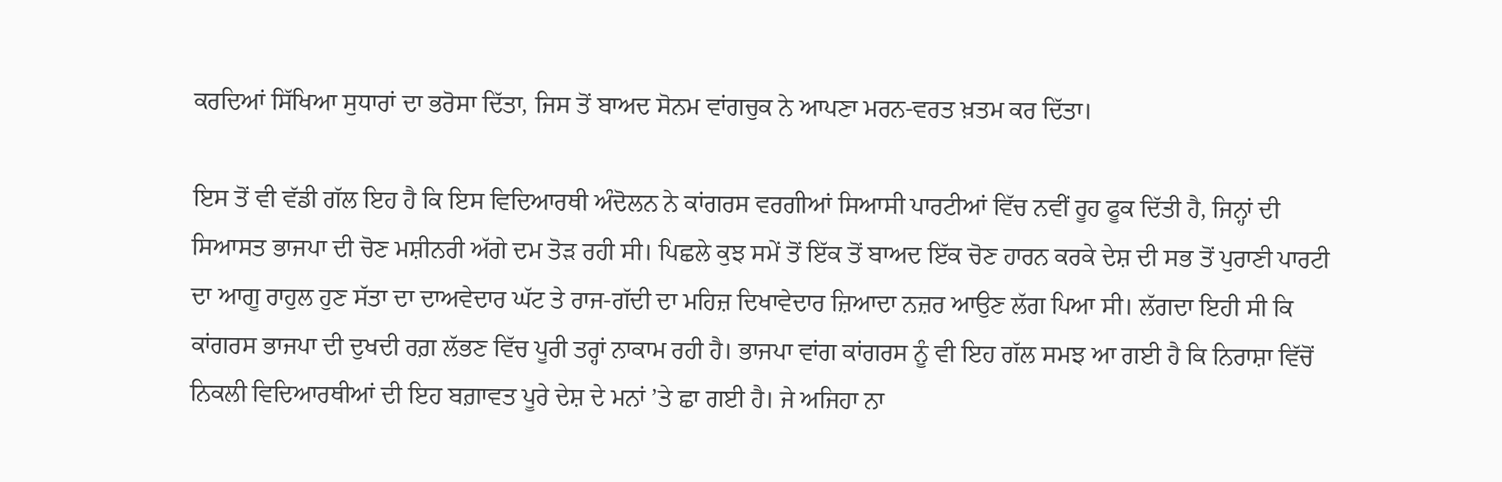ਕਰਦਿਆਂ ਸਿੱਖਿਆ ਸੁਧਾਰਾਂ ਦਾ ਭਰੋਸਾ ਦਿੱਤਾ, ਜਿਸ ਤੋਂ ਬਾਅਦ ਸੋਨਮ ਵਾਂਗਚੁਕ ਨੇ ਆਪਣਾ ਮਰਨ-ਵਰਤ ਖ਼ਤਮ ਕਰ ਦਿੱਤਾ।

ਇਸ ਤੋਂ ਵੀ ਵੱਡੀ ਗੱਲ ਇਹ ਹੈ ਕਿ ਇਸ ਵਿਦਿਆਰਥੀ ਅੰਦੋਲਨ ਨੇ ਕਾਂਗਰਸ ਵਰਗੀਆਂ ਸਿਆਸੀ ਪਾਰਟੀਆਂ ਵਿੱਚ ਨਵੀਂ ਰੂਹ ਫੂਕ ਦਿੱਤੀ ਹੈ, ਜਿਨ੍ਹਾਂ ਦੀ ਸਿਆਸਤ ਭਾਜਪਾ ਦੀ ਚੋਣ ਮਸ਼ੀਨਰੀ ਅੱਗੇ ਦਮ ਤੋੜ ਰਹੀ ਸੀ। ਪਿਛਲੇ ਕੁਝ ਸਮੇਂ ਤੋਂ ਇੱਕ ਤੋਂ ਬਾਅਦ ਇੱਕ ਚੋਣ ਹਾਰਨ ਕਰਕੇ ਦੇਸ਼ ਦੀ ਸਭ ਤੋਂ ਪੁਰਾਣੀ ਪਾਰਟੀ ਦਾ ਆਗੂ ਰਾਹੁਲ ਹੁਣ ਸੱਤਾ ਦਾ ਦਾਅਵੇਦਾਰ ਘੱਟ ਤੇ ਰਾਜ-ਗੱਦੀ ਦਾ ਮਹਿਜ਼ ਦਿਖਾਵੇਦਾਰ ਜ਼ਿਆਦਾ ਨਜ਼ਰ ਆਉਣ ਲੱਗ ਪਿਆ ਸੀ। ਲੱਗਦਾ ਇਹੀ ਸੀ ਕਿ ਕਾਂਗਰਸ ਭਾਜਪਾ ਦੀ ਦੁਖਦੀ ਰਗ਼ ਲੱਭਣ ਵਿੱਚ ਪੂਰੀ ਤਰ੍ਹਾਂ ਨਾਕਾਮ ਰਹੀ ਹੈ। ਭਾਜਪਾ ਵਾਂਗ ਕਾਂਗਰਸ ਨੂੰ ਵੀ ਇਹ ਗੱਲ ਸਮਝ ਆ ਗਈ ਹੈ ਕਿ ਨਿਰਾਸ਼ਾ ਵਿੱਚੋਂ ਨਿਕਲੀ ਵਿਦਿਆਰਥੀਆਂ ਦੀ ਇਹ ਬਗ਼ਾਵਤ ਪੂਰੇ ਦੇਸ਼ ਦੇ ਮਨਾਂ ’ਤੇ ਛਾ ਗਈ ਹੈ। ਜੇ ਅਜਿਹਾ ਨਾ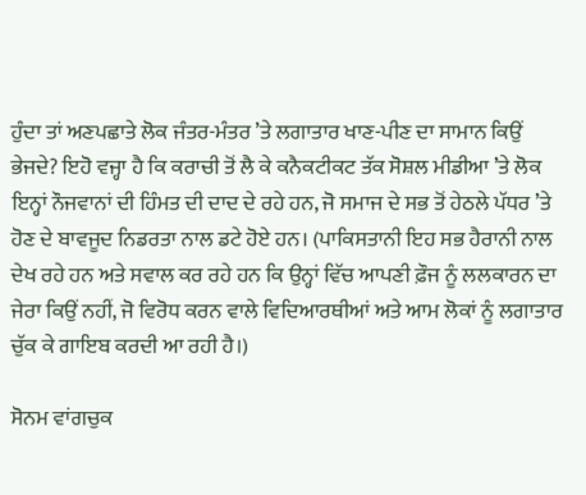ਹੁੰਦਾ ਤਾਂ ਅਣਪਛਾਤੇ ਲੋਕ ਜੰਤਰ-ਮੰਤਰ ’ਤੇ ਲਗਾਤਾਰ ਖਾਣ-ਪੀਣ ਦਾ ਸਾਮਾਨ ਕਿਉਂ ਭੇਜਦੇ? ਇਹੋ ਵਜ੍ਹਾ ਹੈ ਕਿ ਕਰਾਚੀ ਤੋਂ ਲੈ ਕੇ ਕਨੈਕਟੀਕਟ ਤੱਕ ਸੋਸ਼ਲ ਮੀਡੀਆ ’ਤੇ ਲੋਕ ਇਨ੍ਹਾਂ ਨੌਜਵਾਨਾਂ ਦੀ ਹਿੰਮਤ ਦੀ ਦਾਦ ਦੇ ਰਹੇ ਹਨ, ਜੋ ਸਮਾਜ ਦੇ ਸਭ ਤੋਂ ਹੇਠਲੇ ਪੱਧਰ ’ਤੇ ਹੋਣ ਦੇ ਬਾਵਜੂਦ ਨਿਡਰਤਾ ਨਾਲ ਡਟੇ ਹੋਏ ਹਨ। (ਪਾਕਿਸਤਾਨੀ ਇਹ ਸਭ ਹੈਰਾਨੀ ਨਾਲ ਦੇਖ ਰਹੇ ਹਨ ਅਤੇ ਸਵਾਲ ਕਰ ਰਹੇ ਹਨ ਕਿ ਉਨ੍ਹਾਂ ਵਿੱਚ ਆਪਣੀ ਫ਼ੌਜ ਨੂੰ ਲਲਕਾਰਨ ਦਾ ਜੇਰਾ ਕਿਉਂ ਨਹੀਂ, ਜੋ ਵਿਰੋਧ ਕਰਨ ਵਾਲੇ ਵਿਦਿਆਰਥੀਆਂ ਅਤੇ ਆਮ ਲੋਕਾਂ ਨੂੰ ਲਗਾਤਾਰ ਚੁੱਕ ਕੇ ਗਾਇਬ ਕਰਦੀ ਆ ਰਹੀ ਹੈ।)

ਸੋਨਮ ਵਾਂਗਚੁਕ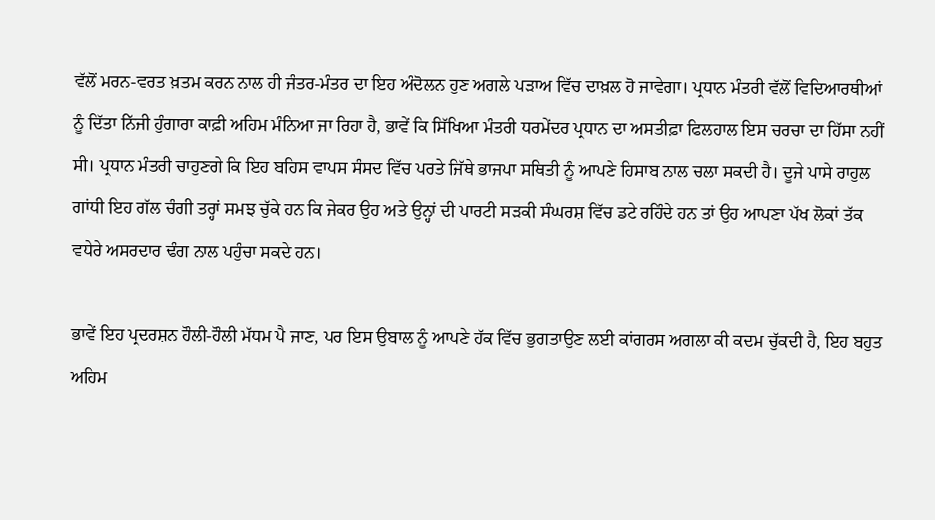ਵੱਲੋਂ ਮਰਨ-ਵਰਤ ਖ਼ਤਮ ਕਰਨ ਨਾਲ ਹੀ ਜੰਤਰ-ਮੰਤਰ ਦਾ ਇਹ ਅੰਦੋਲਨ ਹੁਣ ਅਗਲੇ ਪੜਾਅ ਵਿੱਚ ਦਾਖ਼ਲ ਹੋ ਜਾਵੇਗਾ। ਪ੍ਰਧਾਨ ਮੰਤਰੀ ਵੱਲੋਂ ਵਿਦਿਆਰਥੀਆਂ ਨੂੰ ਦਿੱਤਾ ਨਿੱਜੀ ਹੁੰਗਾਰਾ ਕਾਫ਼ੀ ਅਹਿਮ ਮੰਨਿਆ ਜਾ ਰਿਹਾ ਹੈ, ਭਾਵੇਂ ਕਿ ਸਿੱਖਿਆ ਮੰਤਰੀ ਧਰਮੇਂਦਰ ਪ੍ਰਧਾਨ ਦਾ ਅਸਤੀਫ਼ਾ ਫਿਲਹਾਲ ਇਸ ਚਰਚਾ ਦਾ ਹਿੱਸਾ ਨਹੀਂ ਸੀ। ਪ੍ਰਧਾਨ ਮੰਤਰੀ ਚਾਹੁਣਗੇ ਕਿ ਇਹ ਬਹਿਸ ਵਾਪਸ ਸੰਸਦ ਵਿੱਚ ਪਰਤੇ ਜਿੱਥੇ ਭਾਜਪਾ ਸਥਿਤੀ ਨੂੰ ਆਪਣੇ ਹਿਸਾਬ ਨਾਲ ਚਲਾ ਸਕਦੀ ਹੈ। ਦੂਜੇ ਪਾਸੇ ਰਾਹੁਲ ਗਾਂਧੀ ਇਹ ਗੱਲ ਚੰਗੀ ਤਰ੍ਹਾਂ ਸਮਝ ਚੁੱਕੇ ਹਨ ਕਿ ਜੇਕਰ ਉਹ ਅਤੇ ਉਨ੍ਹਾਂ ਦੀ ਪਾਰਟੀ ਸੜਕੀ ਸੰਘਰਸ਼ ਵਿੱਚ ਡਟੇ ਰਹਿੰਦੇ ਹਨ ਤਾਂ ਉਹ ਆਪਣਾ ਪੱਖ ਲੋਕਾਂ ਤੱਕ ਵਧੇਰੇ ਅਸਰਦਾਰ ਢੰਗ ਨਾਲ ਪਹੁੰਚਾ ਸਕਦੇ ਹਨ।

ਭਾਵੇਂ ਇਹ ਪ੍ਰਦਰਸ਼ਨ ਹੌਲੀ-ਹੌਲੀ ਮੱਧਮ ਪੈ ਜਾਣ, ਪਰ ਇਸ ਉਬਾਲ ਨੂੰ ਆਪਣੇ ਹੱਕ ਵਿੱਚ ਭੁਗਤਾਉਣ ਲਈ ਕਾਂਗਰਸ ਅਗਲਾ ਕੀ ਕਦਮ ਚੁੱਕਦੀ ਹੈ, ਇਹ ਬਹੁਤ ਅਹਿਮ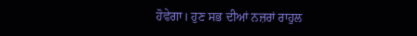ਹੋਵੇਗਾ। ਹੁਣ ਸਭ ਦੀਆਂ ਨਜ਼ਰਾਂ ਰਾਹੁਲ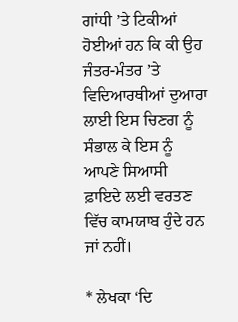ਗਾਂਧੀ ’ਤੇ ਟਿਕੀਆਂ ਹੋਈਆਂ ਹਨ ਕਿ ਕੀ ਉਹ ਜੰਤਰ-ਮੰਤਰ ’ਤੇ ਵਿਦਿਆਰਥੀਆਂ ਦੁਆਰਾ ਲਾਈ ਇਸ ਚਿਣਗ ਨੂੰ ਸੰਭਾਲ ਕੇ ਇਸ ਨੂੰ ਆਪਣੇ ਸਿਆਸੀ ਫ਼ਾਇਦੇ ਲਈ ਵਰਤਣ ਵਿੱਚ ਕਾਮਯਾਬ ਹੁੰਦੇ ਹਨ ਜਾਂ ਨਹੀਂ।

* ਲੇਖਕਾ ‘ਦਿ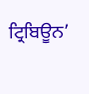ਟ੍ਰਿਬਿਊਨ’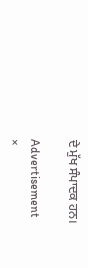ਦੇ ਮੁੱਖ ਸੰਪਾਦਕ ਹਨ।

Advertisement
×